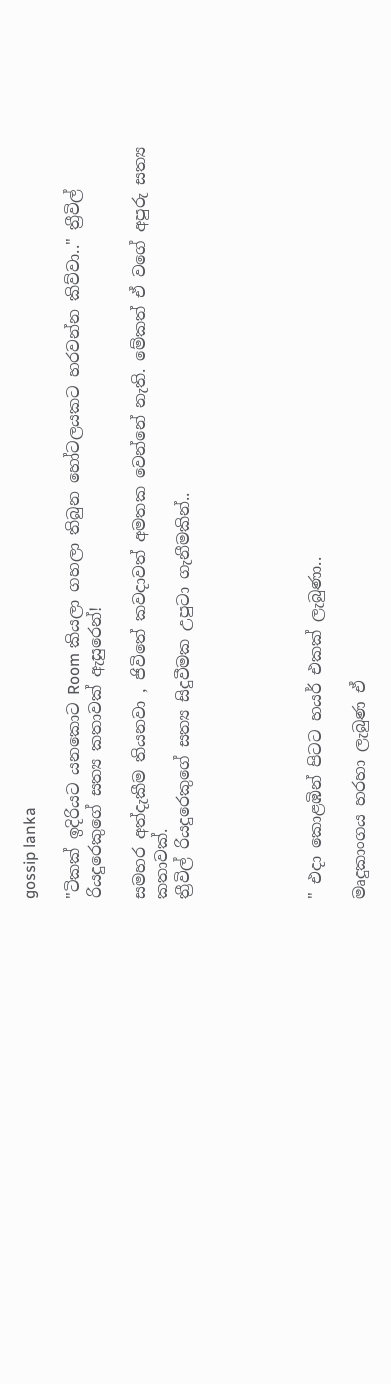gossip lanka

"ටිකක් ඉදිරියට යනකොට Room කියලා ගහලා තිබුන හෝටලයකට හරවන්න කිව්වා.." ත්‍රීවිල් රියදුරෙකුගේ සත්‍ය කතාවක් ඇසුරෙන්!

සමහර අත්දැකීම තියනවා , ජිවිතේ කවදාවත් අමතක වෙන්නේ නැති. මේකත් ඒ වගේ අපුරු සත්‍ය කතාවක්.
ත්‍රීවිල් රියදුරෙකුගේ සත්‍ය සිදුවීමක උපුටා ගැනීමකින්..





" එදා කොළඹින් පිටට හයර් එකක් ලැබුණා..

මෘදුකාංගය හරහා ලැබුණ ඒ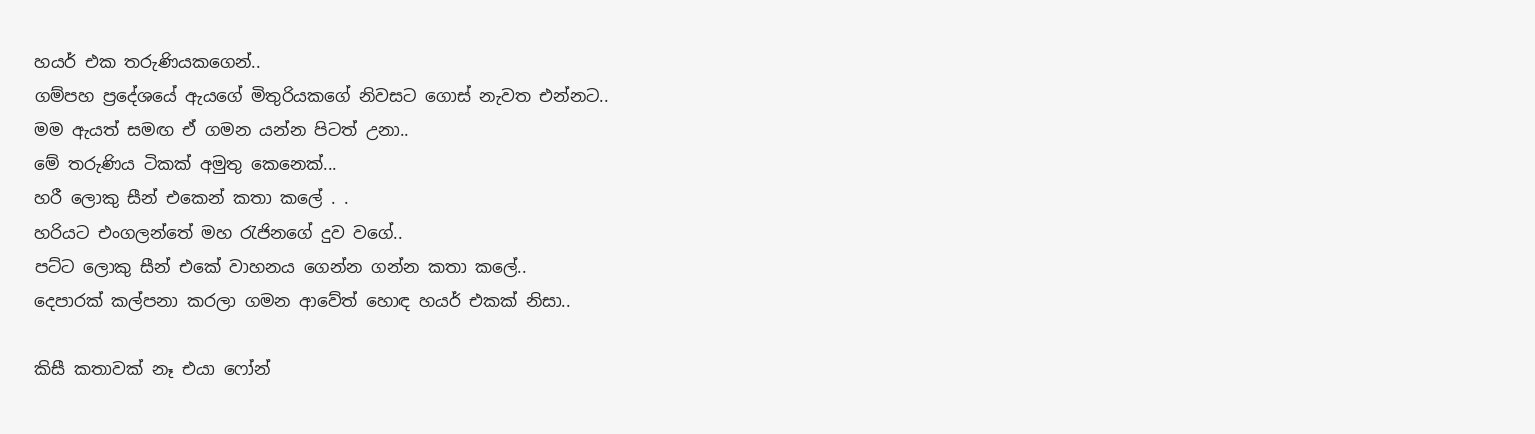හයර් එක තරුණියකගෙන්..
ගම්පහ ප්‍රදේශයේ ඇයගේ මිතුරියකගේ නිවසට ගොස් නැවත එන්නට..
මම ඇයත් සමඟ ඒ ගමන යන්න පිටත් උනා..
මේ තරුණිය ටිකක් අමුතු කෙනෙක්...
හරී ලොකු සීන් එකෙන් කතා කලේ . .
හරියට එංගලන්තේ මහ රැජිනගේ දුව වගේ..
පට්ට ලොකු සීන් එකේ වාහනය ගෙන්න ගන්න කතා කලේ..
දෙපාරක් කල්පනා කරලා ගමන ආවේත් හොඳ හයර් එකක් නිසා..

කිසී කතාවක් නෑ එයා ෆෝන්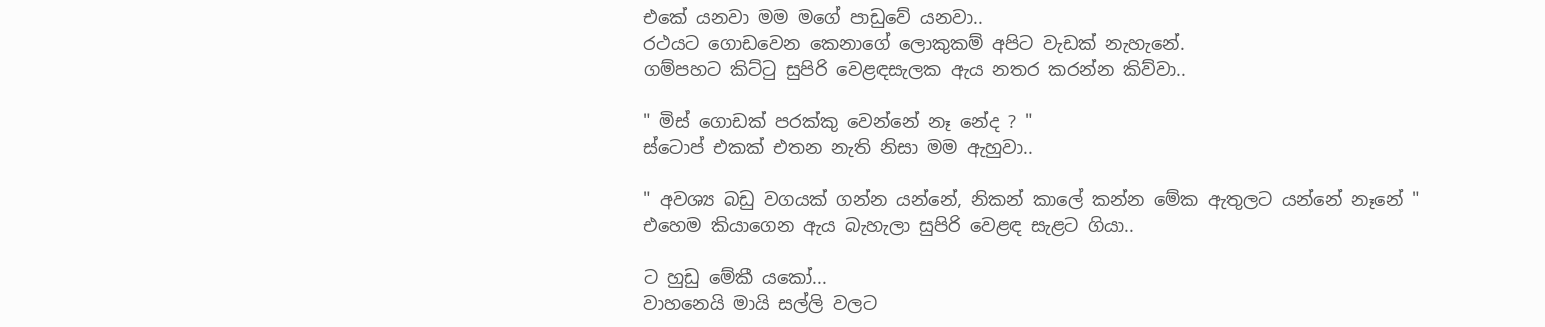එකේ යනවා මම මගේ පාඩුවේ යනවා..
රථයට ගොඩවෙන කෙනාගේ ලොකුකම් අපිට වැඩක් නැහැනේ.
ගම්පහට කිට්ටු සුපිරි වෙළඳසැලක ඇය නතර කරන්න කිව්වා..

" මිස් ගොඩක් පරක්කු වෙන්නේ නෑ නේද ? "
ස්ටොප් එකක් එතන නැති නිසා මම ඇහුවා..

" අවශ්‍ය බඩු වගයක් ගන්න යන්නේ, නිකන් කාලේ කන්න මේක ඇතුලට යන්නේ නෑනේ "
එහෙම කියාගෙන ඇය බැහැලා සුපිරි වෙළඳ සැළට ගියා..

ට හුඩු මේකී යකෝ...
වාහනෙයි මායි සල්ලි වලට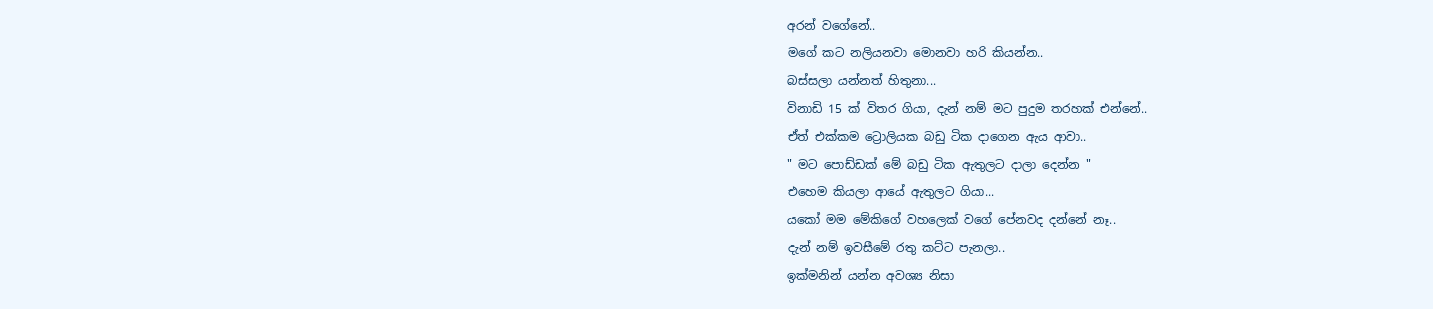අරන් වගේනේ..
මගේ කට නලියනවා මොනවා හරි කියන්න..
බස්සලා යන්නත් හිතුනා...
විනාඩි 15 ක් විතර ගියා, දැන් නම් මට පුදුම තරහක් එන්නේ..
ඒත් එක්කම ට්‍රොලියක බඩු ටික දාගෙන ඇය ආවා..
" මට පොඩ්ඩක් මේ බඩු ටික ඇතුලට දාලා දෙන්න "
එහෙම කියලා ආයේ ඇතුලට ගියා...
යකෝ මම මේකිගේ වහලෙක් වගේ පේනවද දන්නේ නෑ..
දැන් නම් ඉවසීමේ රතු කට්ට පැනලා..
ඉක්මනින් යන්න අවශ්‍ය නිසා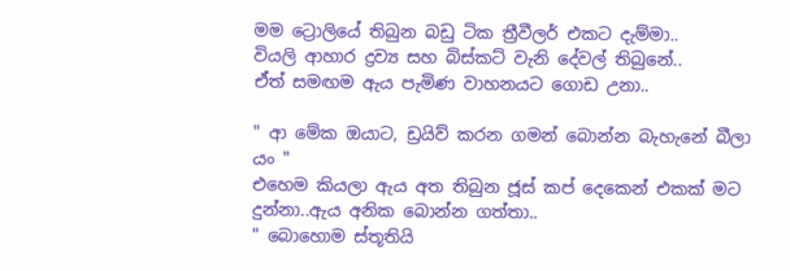මම ට්‍රොලියේ තිබුන බඩු ටික ත්‍රීවීලර් එකට දැම්මා..
වියලි ආහාර ද්‍රව්‍ය සහ බිස්කට් වැනි දේවල් තිබුනේ..
ඒත් සමඟම ඇය පැමිණ වාහනයට ගොඩ උනා..

" ආ මේක ඔයාට, ඩ්‍රයිව් කරන ගමන් බොන්න බැහැනේ බීලා යං "
එහෙම කියලා ඇය අත තිබුන ජූස් කප් දෙකෙන් එකක් මට දුන්නා..ඇය අනික බොන්න ගත්තා..
" බොහොම ස්තූතියි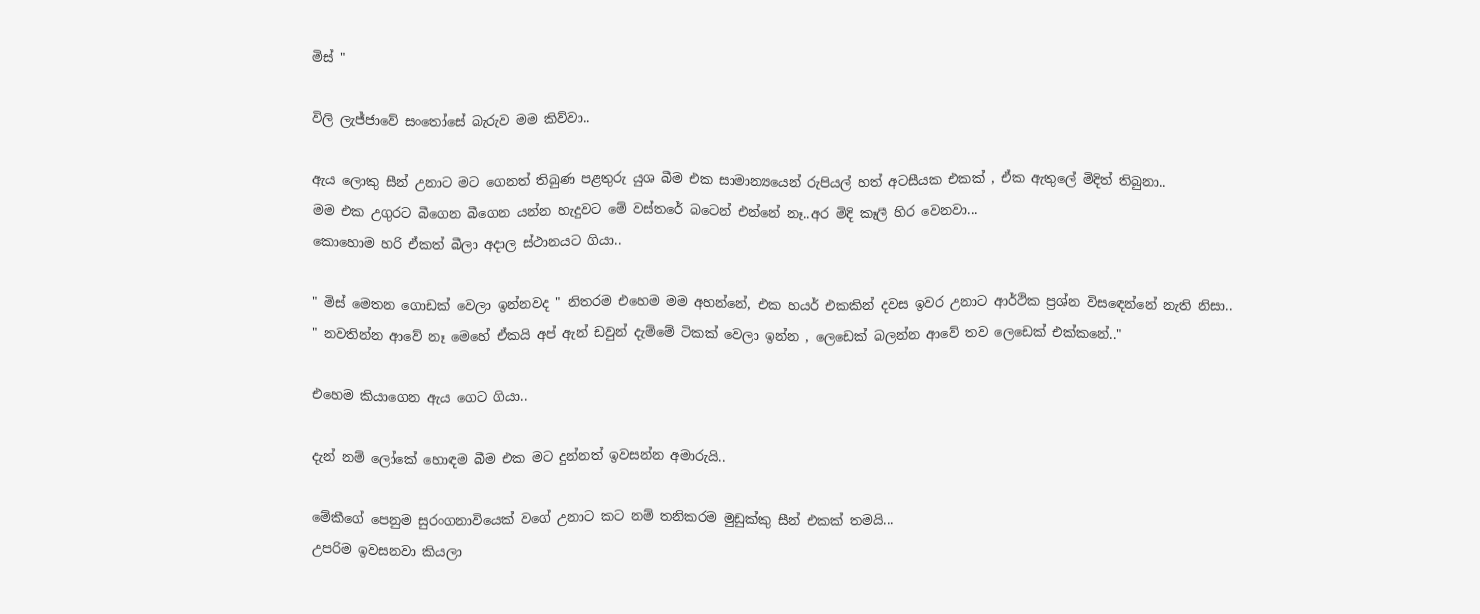මිස් "

විලි ලැජ්ජාවේ සංතෝසේ බැරුව මම කිව්වා..

ඇය ලොකු සීන් උනාට මට ගෙනත් තිබුණ පළතුරු යුශ බීම එක සාමාන්‍යයෙන් රුපියල් හත් අටසීයක එකක් , ඒක ඇතුලේ මිදිත් තිබුනා..
මම එක උගුරට බීගෙන බීගෙන යන්න හැදුවට මේ වස්තරේ බටෙන් එන්නේ නෑ..අර මිදි කෑලී හිර වෙනවා...
කොහොම හරි ඒකත් බීලා අදාල ස්ථානයට ගියා..

" මිස් මෙතන ගොඩක් වෙලා ඉන්නවද " නිතරම එහෙම මම අහන්නේ, එක හයර් එකකින් දවස ඉවර උනාට ආර්ථික ප්‍රශ්න විසඳෙන්නේ නැති නිසා..
" නවතින්න ආවේ නෑ මෙහේ ඒකයි අප් ඇන් ඩවුන් දැම්මේ ටිකක් වෙලා ඉන්න , ලෙඩෙක් බලන්න ආවේ තව ලෙඩෙක් එක්කනේ.."

එහෙම කියාගෙන ඇය ගෙට ගියා..

දැන් නම් ලෝකේ හොඳම බීම එක මට දුන්නත් ඉවසන්න අමාරුයි..

මේකීගේ පෙනුම සුරංගනාවියෙක් වගේ උනාට කට නම් තනිකරම මුඩුක්කු සීන් එකක් තමයි...
උපරිම ඉවසනවා කියලා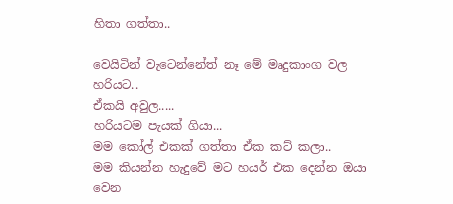හිතා ගත්තා..

වෙයිටින් වැටෙන්නේත් නෑ මේ මෘදුකාංග වල හරියට..
ඒකයි අවුල.....
හරියටම පැයක් ගියා...
මම කෝල් එකක් ගත්තා ඒක කට් කලා..
මම කියන්න හැදුවේ මට හයර් එක දෙන්න ඔයා වෙන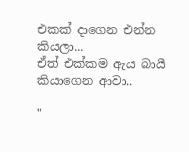එකක් දාගෙන එන්න කියලා...
ඒත් එක්කම ඇය බායී කියාගෙන ආවා..

"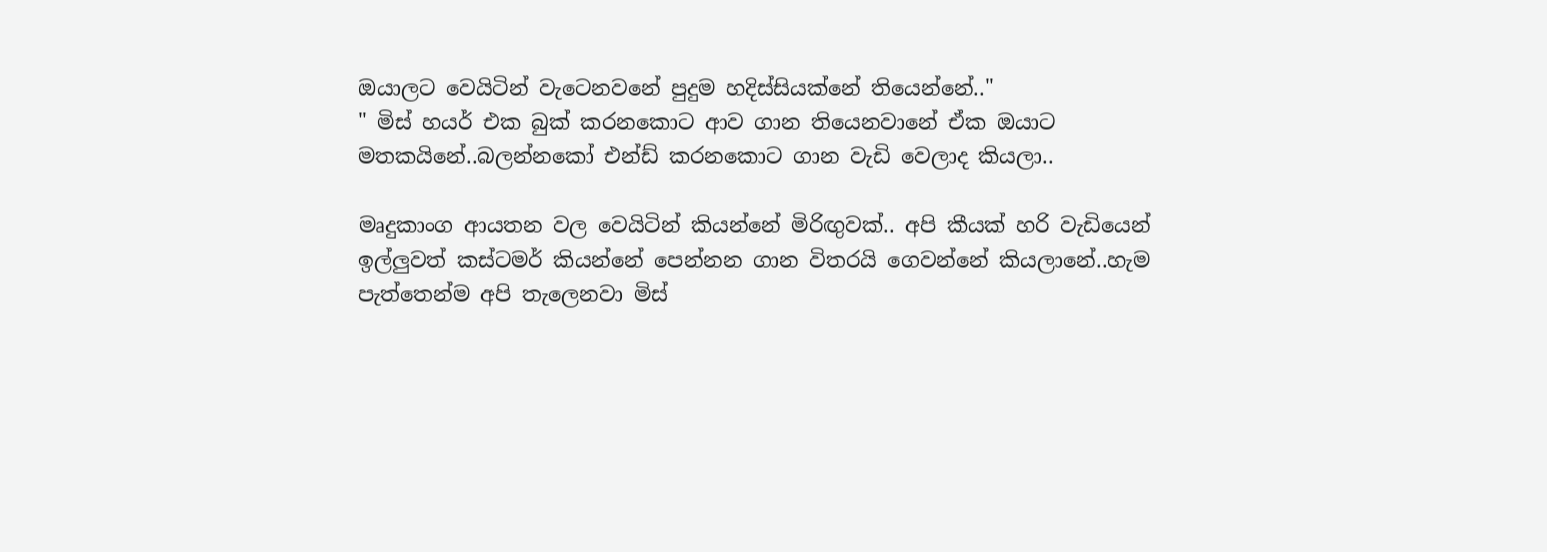ඔයාලට වෙයිටින් වැටෙනවනේ පුදුම හදිස්සියක්නේ තියෙන්නේ.."
" මිස් හයර් එක බුක් කරනකොට ආව ගාන තියෙනවානේ ඒක ඔයාට මතකයිනේ..බලන්නකෝ එන්ඩ් කරනකොට ගාන වැඩි වෙලාද කියලා..

මෘදුකාංග ආයතන වල වෙයිටින් කියන්නේ මිරිඟුවක්.. අපි කීයක් හරි වැඩියෙන් ඉල්ලුවත් කස්ටමර් කියන්නේ පෙන්නන ගාන විතරයි ගෙවන්නේ කියලානේ..හැම පැත්තෙන්ම අපි තැලෙනවා මිස්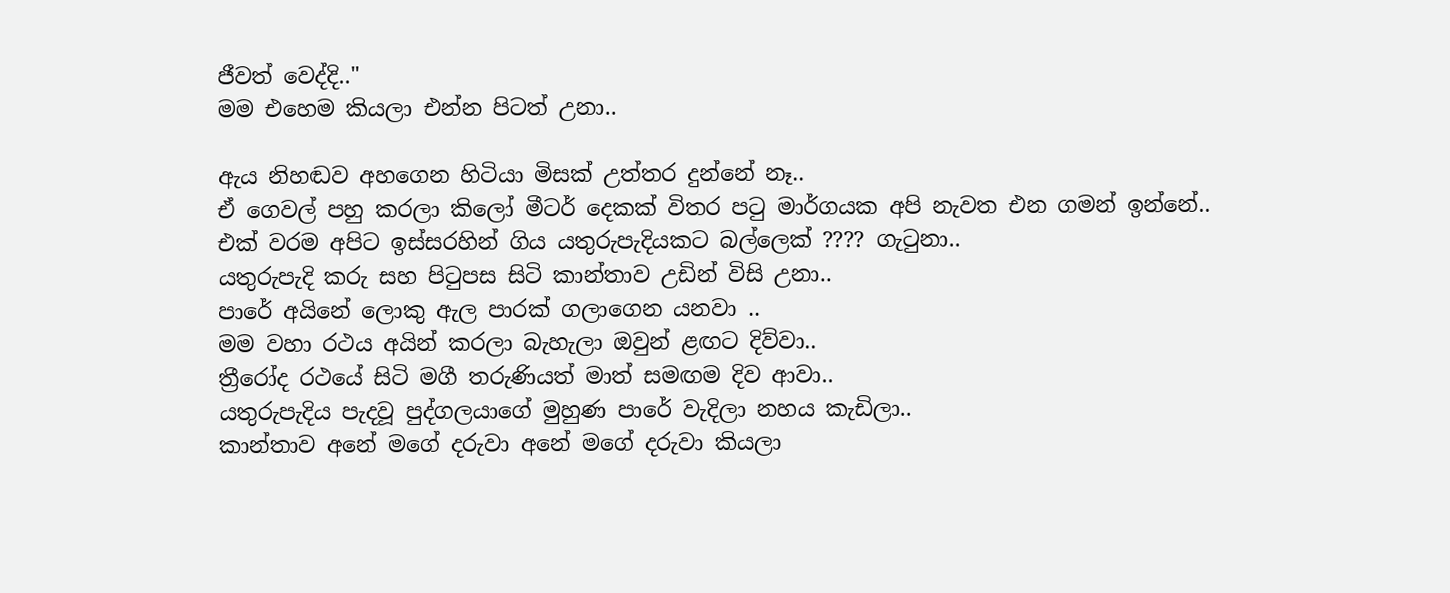ජීවත් වෙද්දි.."
මම එහෙම කියලා එන්න පිටත් උනා..

ඇය නිහඬව අහගෙන හිටියා මිසක් උත්තර දුන්නේ නෑ..
ඒ ගෙවල් පහු කරලා කිලෝ මීටර් දෙකක් විතර පටු මාර්ගයක අපි නැවත එන ගමන් ඉන්නේ..
එක් වරම අපිට ඉස්සරහින් ගිය යතුරුපැදියකට බල්ලෙක් ???? ගැටුනා..
යතුරුපැදි කරු සහ පිටුපස සිටි කාන්තාව උඩින් විසි උනා..
පාරේ අයිනේ ලොකු ඇල පාරක් ගලාගෙන යනවා ..
මම වහා රථය අයින් කරලා බැහැලා ඔවුන් ළඟට දිව්වා..
ත්‍රීරෝද රථයේ සිටි මගී තරුණියත් මාත් සමඟම දිව ආවා..
යතුරුපැදිය පැදවූ පුද්ගලයාගේ මුහුණ පාරේ වැදිලා නහය කැඩිලා..
කාන්තාව අනේ මගේ දරුවා අනේ මගේ දරුවා කියලා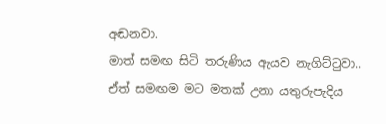අඬනවා.
මාත් සමඟ සිටි තරුණිය ඇයව නැගිට්ටුවා..
ඒත් සමඟම මට මතක් උනා යතුරුපැදිය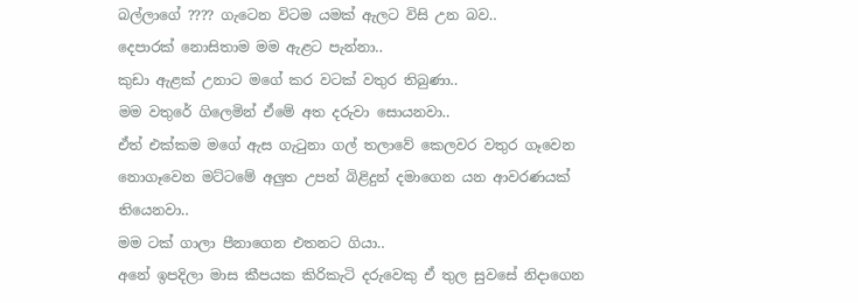බල්ලාගේ ???? ගැටෙන විටම යමක් ඇලට විසි උන බව..
දෙපාරක් නොසිතාම මම ඇළට පැන්නා..
කුඩා ඇළක් උනාට මගේ කර වටක් වතුර තිබුණා..
මම වතුරේ ගිලෙමින් ඒමේ අත දරුවා සොයනවා..
ඒත් එක්කම මගේ ඇස ගැටුනා ගල් තලාවේ කෙලවර වතුර ගෑවෙන නොගෑවෙන මට්ටමේ අලුත උපන් බිළිදුන් දමාගෙන යන ආවරණයක් තියෙනවා..
මම ටක් ගාලා පීනාගෙන එතනට ගියා..
අනේ ඉපදිලා මාස කීපයක කිරිකැටි දරුවෙකු ඒ තුල සුවසේ නිදාගෙන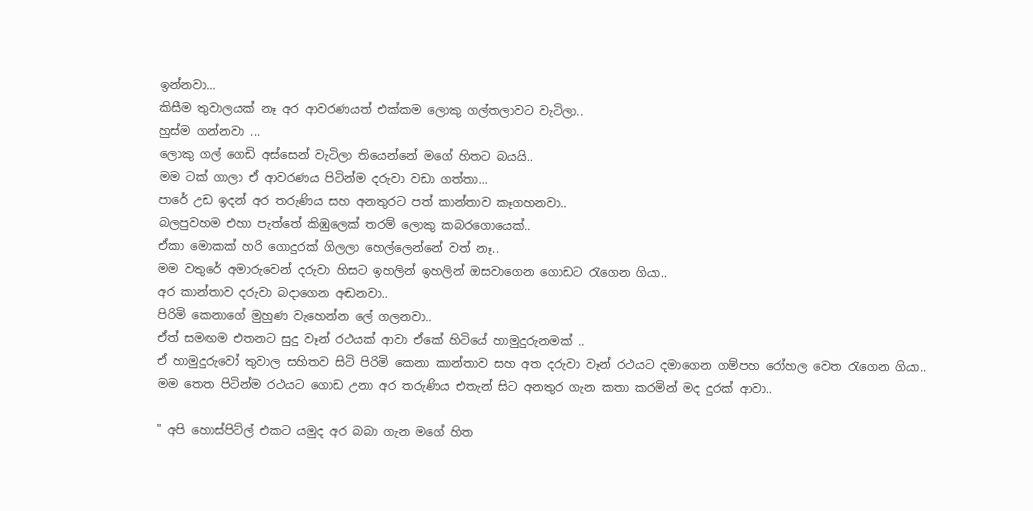ඉන්නවා...
කිසීම තුවාලයක් නෑ අර ආවරණයත් එක්කම ලොකු ගල්තලාවට වැටිලා..
හුස්ම ගන්නවා ...
ලොකු ගල් ගෙඩි අස්සෙන් වැටිලා තියෙන්නේ මගේ හිතට බයයි..
මම ටක් ගාලා ඒ ආවරණය පිටින්ම දරුවා වඩා ගත්තා...
පාරේ උඩ ඉදන් අර තරුණිය සහ අනතුරට පත් කාන්තාව කෑගහනවා..
බලපුවහම එහා පැත්තේ කිඹුලෙක් තරම් ලොකු කබරගොයෙක්..
ඒකා මොකක් හරි ගොදුරක් ගිලලා හෙල්ලෙන්නේ වත් නෑ..
මම වතුරේ අමාරුවෙන් දරුවා හිසට ඉහලින් ඉහලින් ඔසවාගෙන ගොඩට රැගෙන ගියා..
අර කාන්තාව දරුවා බදාගෙන අඬනවා..
පිරිමි කෙනාගේ මුහුණ වැහෙන්න ලේ ගලනවා..
ඒත් සමඟම එතනට සුදු වෑන් රථයක් ආවා ඒකේ හිටියේ හාමුදුරුනමක් ..
ඒ හාමුදුරුවෝ තුවාල සහිතව සිටි පිරිමි කෙනා කාන්තාව සහ අත දරුවා වෑන් රථයට දමාගෙන ගම්පහ රෝහල වෙත රැගෙන ගියා..
මම තෙත පිටින්ම රථයට ගොඩ උනා අර තරුණිය එතැන් සිට අනතුර ගැන කතා කරමින් මද දුරක් ආවා..

" අපි හොස්පිට්ල් එකට යමුද අර බබා ගැන මගේ හිත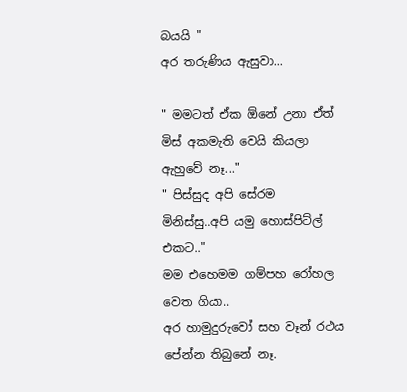බයයි "
අර තරුණිය ඇසුවා...

" මමටත් ඒක ඕනේ උනා ඒත් මිස් අකමැති වෙයි කියලා ඇහුවේ නෑ..."
" පිස්සුද අපි සේරම මිනිස්සු..අපි යමු හොස්පිට්ල් එකට.."
මම එහෙමම ගම්පහ රෝහල වෙත ගියා..
අර හාමුදුරුවෝ සහ වෑන් රථය පේන්න තිබුනේ නෑ.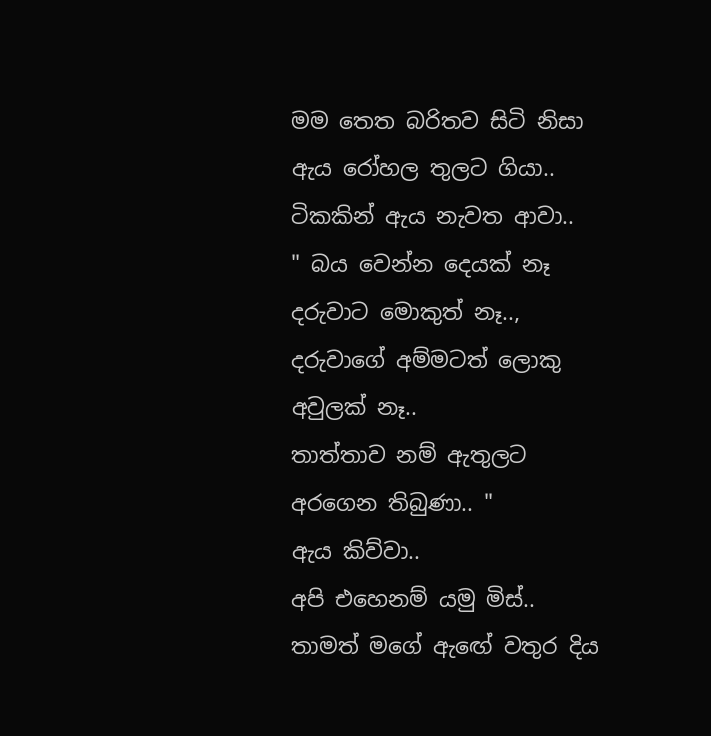මම තෙත බරිතව සිටි නිසා ඇය රෝහල තුලට ගියා..
ටිකකින් ඇය නැවත ආවා..
" බය වෙන්න දෙයක් නෑ දරුවාට මොකුත් නෑ..,
දරුවාගේ අම්මටත් ලොකු අවුලක් නෑ..
තාත්තාව නම් ඇතුලට අරගෙන තිබුණා.. "
ඇය කිව්වා..
අපි එහෙනම් යමු මිස්..
තාමත් මගේ ඇඟේ වතුර දිය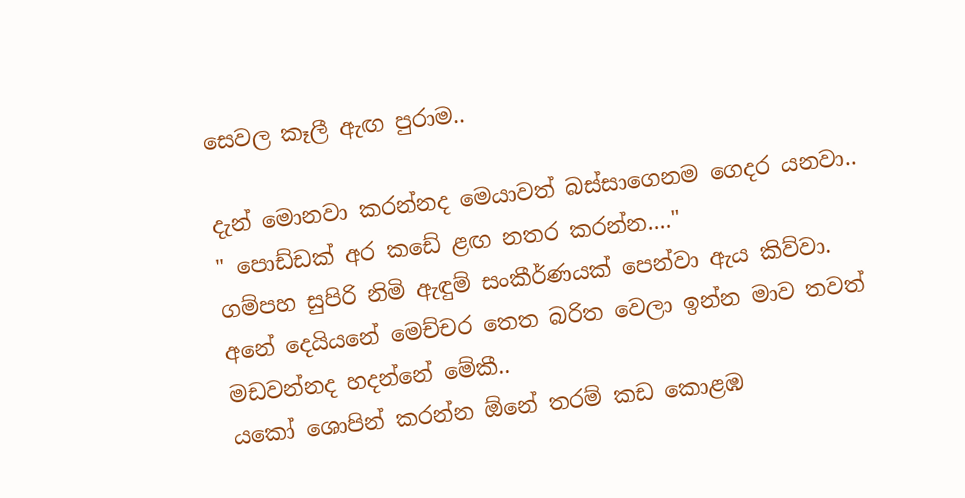සෙවල කෑලී ඇඟ පුරාම..

දැන් මොනවා කරන්නද මෙයාවත් බස්සාගෙනම ගෙදර යනවා..
" පොඩ්ඩක් අර කඩේ ළඟ නතර කරන්න...."
ගම්පහ සුපිරි නිමි ඇඳුම් සංකීර්ණයක් පෙන්වා ඇය කිව්වා.
අනේ දෙයියනේ මෙච්චර තෙත බරිත වෙලා ඉන්න මාව තවත් මඩවන්නද හදන්නේ මේකී..
යකෝ ශොපින් කරන්න ඕනේ තරම් කඩ කොළඹ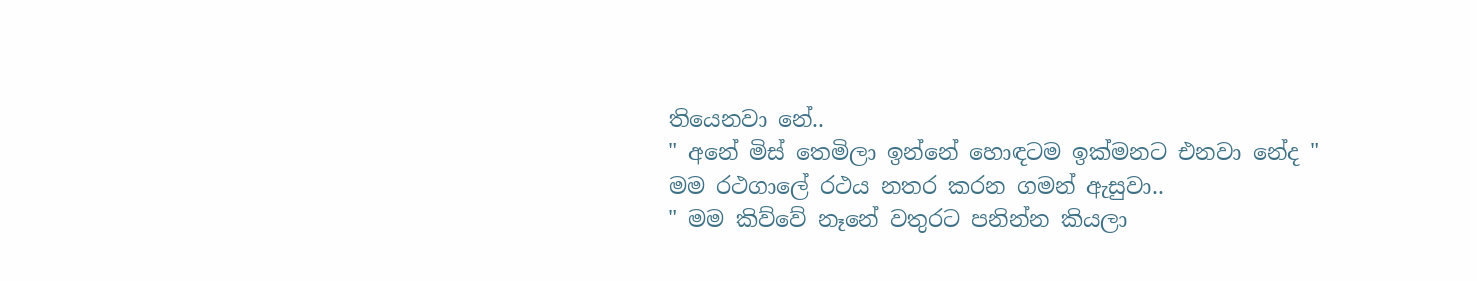තියෙනවා නේ..
" අනේ මිස් තෙමිලා ඉන්නේ හොඳටම ඉක්මනට එනවා නේද "
මම රථගාලේ රථය නතර කරන ගමන් ඇසුවා..
" මම කිව්වේ නෑනේ වතුරට පනින්න කියලා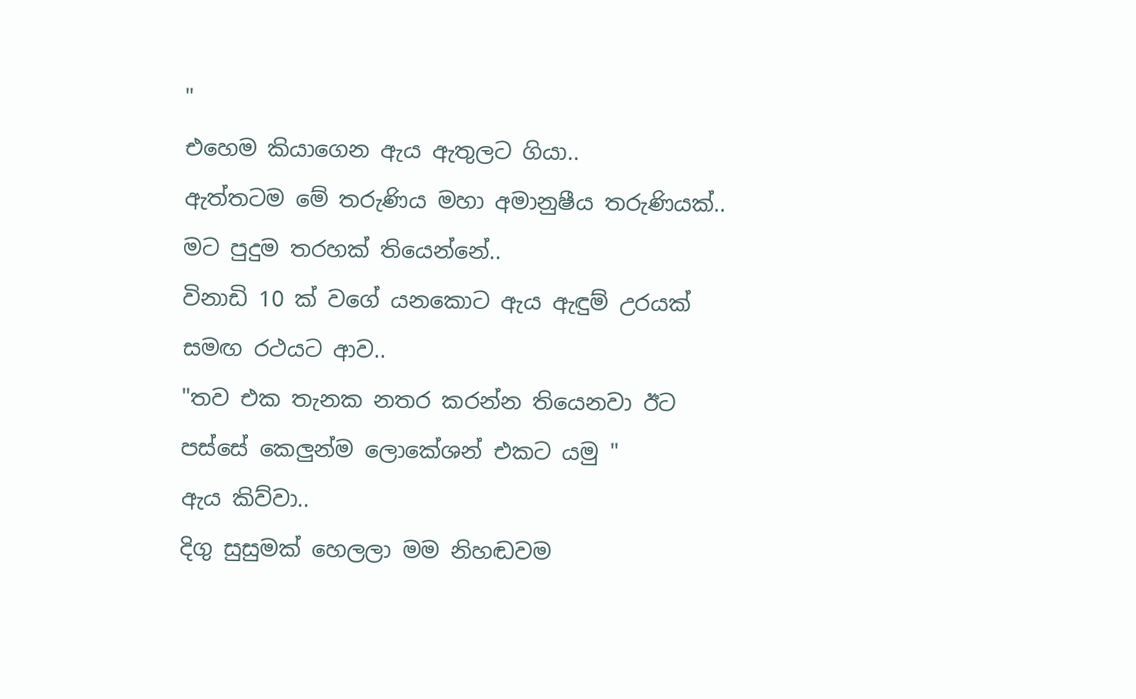"
එහෙම කියාගෙන ඇය ඇතුලට ගියා..
ඇත්තටම මේ තරුණිය මහා අමානුෂීය තරුණියක්..
මට පුදුම තරහක් තියෙන්නේ..
විනාඩි 10 ක් වගේ යනකොට ඇය ඇඳුම් උරයක් සමඟ රථයට ආව..
"තව එක තැනක නතර කරන්න තියෙනවා ඊට පස්සේ කෙලුන්ම ලොකේශන් එකට යමු "
ඇය කිව්වා..
දිගු සුසුමක් හෙලලා මම නිහඬවම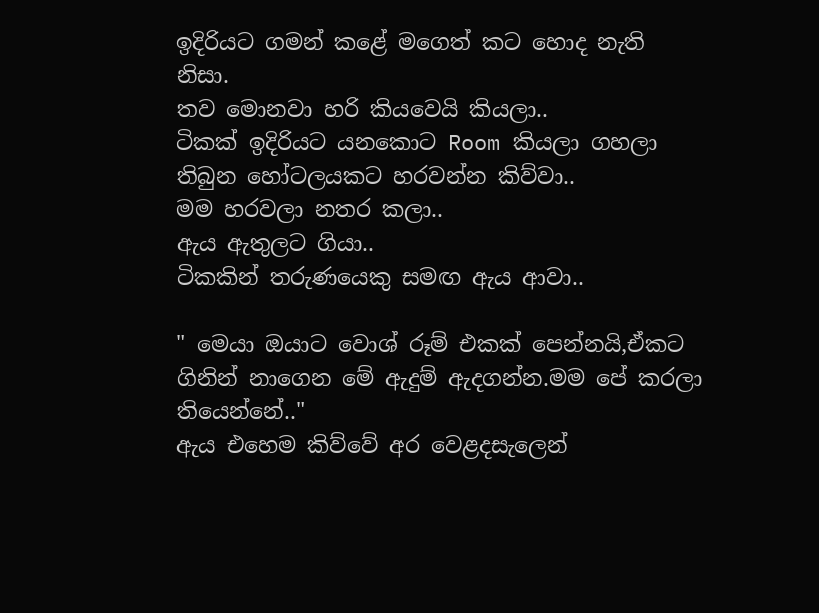ඉදිරියට ගමන් කළේ මගෙත් කට හොද නැති නිසා.
තව මොනවා හරි කියවෙයි කියලා..
ටිකක් ඉදිරියට යනකොට Room කියලා ගහලා තිබුන හෝටලයකට හරවන්න කිව්වා..
මම හරවලා නතර කලා..
ඇය ඇතුලට ගියා..
ටිකකින් තරුණයෙකු සමඟ ඇය ආවා..

" මෙයා ඔයාට වොශ් රූම් එකක් පෙන්නයි,ඒකට ගිනින් නාගෙන මේ ඇදුම් ඇදගන්න.මම පේ කරලා තියෙන්නේ.."
ඇය එහෙම කිව්වේ අර වෙළදසැලෙන්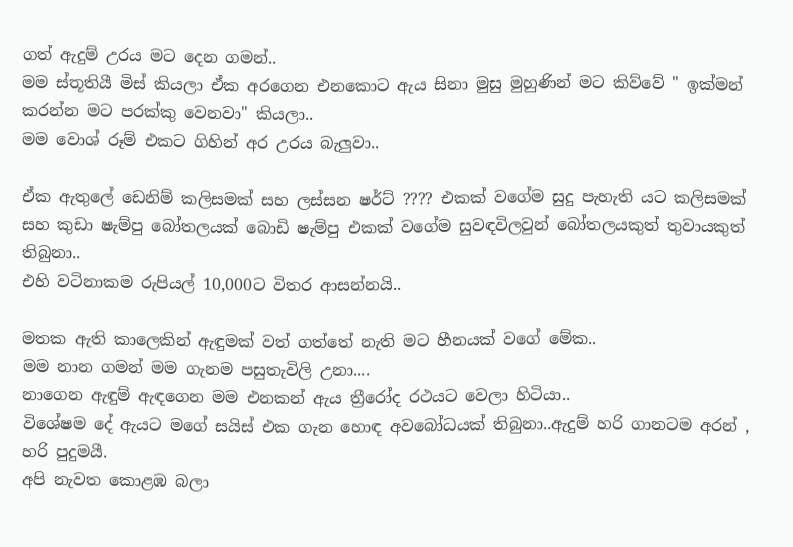ගත් ඇදුම් උරය මට දෙන ගමන්..
මම ස්තූතියී මිස් කියලා ඒක අරගෙන එනකොට ඇය සිනා මුසු මුහුණින් මට කිව්වේ " ඉක්මන් කරන්න මට පරක්කු වෙනවා" කියලා..
මම වොශ් රූම් එකට ගිහින් අර උරය බැලුවා..

ඒක ඇතුලේ ඩෙනිම් කලිසමක් සහ ලස්සන ෂර්ට් ???? එකක් වගේම සුදු පැහැති යට කලිසමක් සහ කුඩා ෂැම්පු බෝතලයක් බොඩි ෂැම්පු එකක් වගේම සුවඳවිලවුන් බෝතලයකුත් තුවායකුත් තිබුනා..
එහි වටිනාකම රුපියල් 10,000ට විතර ආසන්නයි..

මතක ඇති කාලෙකින් ඇඳුමක් වත් ගත්තේ නැති මට හීනයක් වගේ මේක..
මම නාන ගමන් මම ගැනම පසුතැවිලි උනා....
නාගෙන ඇඳුම් ඇඳගෙන මම එනකන් ඇය ත්‍රීරෝද රථයට වෙලා හිටියා..
විශේෂම දේ ඇයට මගේ සයිස් එක ගැන හොඳ අවබෝධයක් තිබුනා..ඇදුම් හරි ගානටම අරන් , හරි පුදුමයී.
අපි නැවත කොළඹ බලා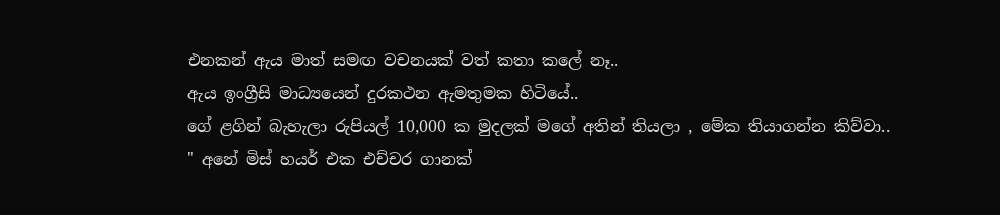එනකන් ඇය මාත් සමඟ වචනයක් වත් කතා කලේ නෑ..
ඇය ඉංග්‍රීසි මාධ්‍යයෙන් දුරකථන ඇමතුමක හිටියේ..
ගේ ළගින් බැහැලා රුපියල් 10,000 ක මුදලක් මගේ අතින් තියලා , මේක තියාගන්න කිව්වා..
" අනේ මිස් හයර් එක එච්චර ගානක්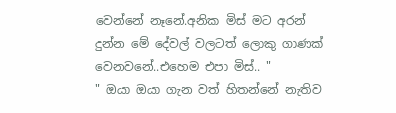වෙන්නේ නෑනේ.අනික මිස් මට අරන් දුන්න මේ දේවල් වලටත් ලොකු ගාණක් වෙනවනේ..එහෙම එපා මිස්.. "
" ඔයා ඔයා ගැන වත් හිතන්නේ නැතිව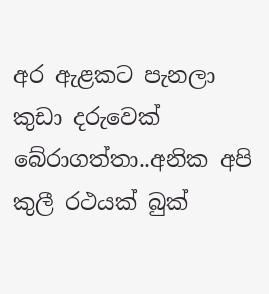අර ඇළකට පැනලා කුඩා දරුවෙක් බේරාගත්තා..අනික අපි කුලී රථයක් බුක්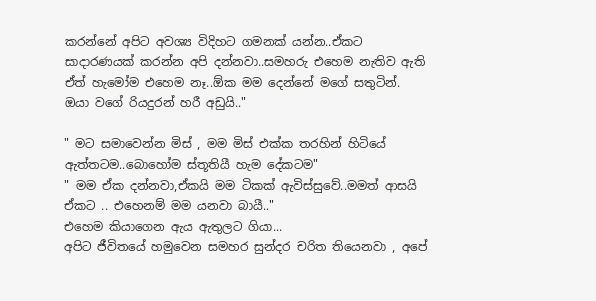කරන්නේ අපිට අවශ්‍ය විදිහට ගමනක් යන්න..ඒකට සාදාරණයක් කරන්න අපි දන්නවා..සමහරු එහෙම නැතිව ඇති ඒත් හැමෝම එහෙම නෑ..ඕක මම දෙන්නේ මගේ සතුටින්.
ඔයා වගේ රියදුරන් හරී අඩුයි.."

" මට සමාවෙන්න මිස් , මම මිස් එක්ක තරහින් හිටියේ ඇත්තටම..බොහෝම ස්තූතියී හැම දේකටම"
" මම ඒක දන්නවා,ඒකයි මම ටිකක් ඇවිස්සුවේ..මමත් ආසයි ඒකට .. එහෙනම් මම යනවා බායී.."
එහෙම කියාගෙන ඇය ඇතුලට ගියා...
අපිට ජීවිතයේ හමුවෙන සමහර සුන්දර චරිත තියෙනවා , අපේ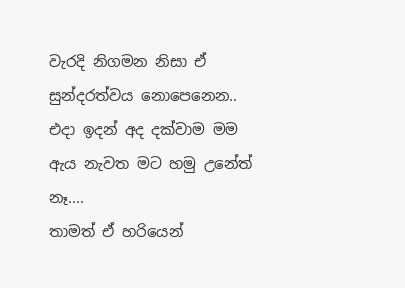වැරදි නිගමන නිසා ඒ සුන්දරත්වය නොපෙනෙන..
එදා ඉදන් අද දක්වාම මම ඇය නැවත මට හමු උනේත් නෑ....
තාමත් ඒ හරියෙන්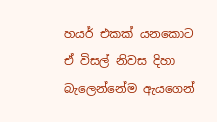හයර් එකක් යනකොට ඒ විසල් නිවස දිහා බැලෙන්නේම ඇයගෙන්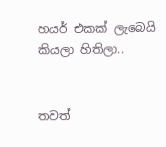හයර් එකක් ලැබෙයි කියලා හිතිලා..


තවත්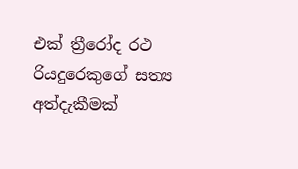එක් ත්‍රීරෝද රථ රියදුරෙකුගේ සත්‍ය අත්දැකීමක්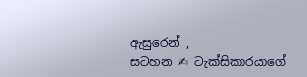ඇසුරෙන් ,
සටහන ✍ ටැක්සිකාරයාගේ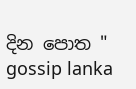දින පොත "
gossip lanka